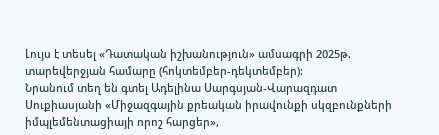Լույս է տեսել «Դատական իշխանություն» ամսագրի 2025թ. տարեվերջյան համարը (հոկտեմբեր-դեկտեմբեր):
Նրանում տեղ են գտել Ադելինա Սարգսյան-Վարազդատ Սուքիասյանի «Միջազգային քրեական իրավունքի սկզբունքների իմպլեմենտացիայի որոշ հարցեր»,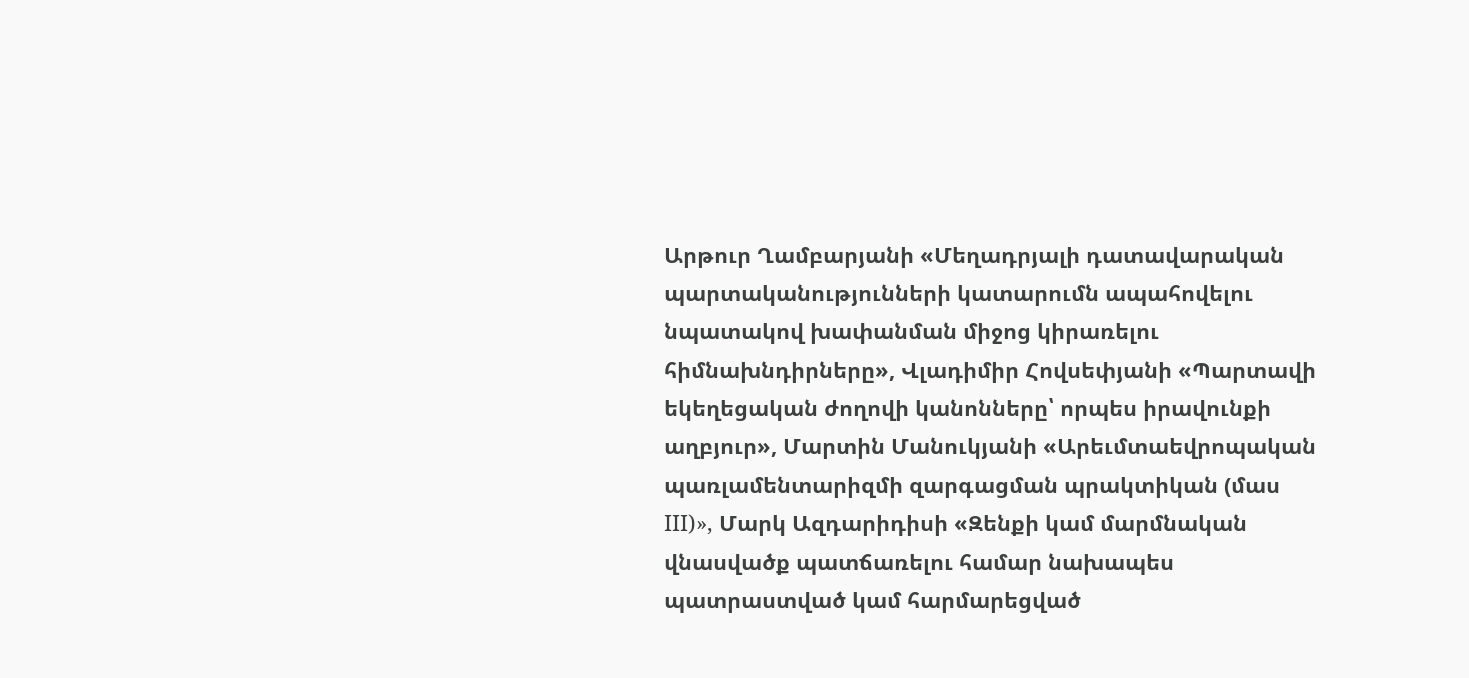Արթուր Ղամբարյանի «Մեղադրյալի դատավարական պարտականությունների կատարումն ապահովելու նպատակով խափանման միջոց կիրառելու հիմնախնդիրները», Վլադիմիր Հովսեփյանի «Պարտավի եկեղեցական ժողովի կանոնները՝ որպես իրավունքի աղբյուր», Մարտին Մանուկյանի «Արեւմտաեվրոպական պառլամենտարիզմի զարգացման պրակտիկան (մաս III)», Մարկ Ազդարիդիսի «Զենքի կամ մարմնական վնասվածք պատճառելու համար նախապես պատրաստված կամ հարմարեցված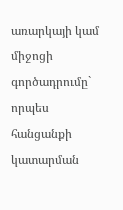առարկայի կամ միջոցի գործադրումը` որպես հանցանքի կատարման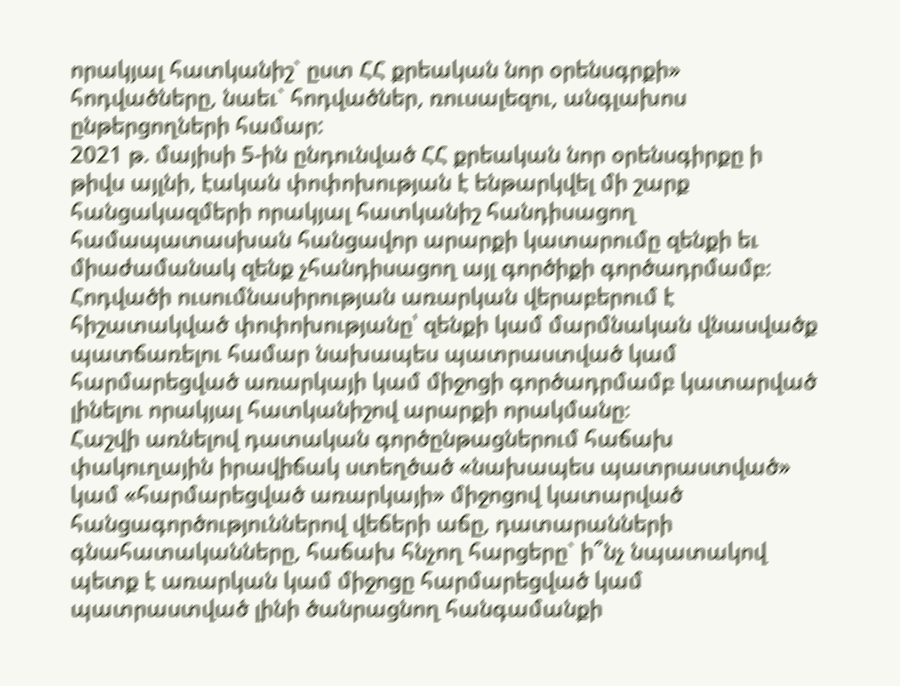որակյալ հատկանիշ` ըստ ՀՀ քրեական նոր օրենսգրքի» հոդվածները, նաեւ` հոդվածներ, ռուսալեզու, անգլախոս ընթերցողների համար:
2021 թ. մայիսի 5-ին ընդունված ՀՀ քրեական նոր օրենսգիրքը ի թիվս այլնի, էական փոփոխության է ենթարկվել մի շարք հանցակազմերի որակյալ հատկանիշ հանդիսացող համապատասխան հանցավոր արարքի կատարումը զենքի եւ միաժամանակ զենք չհանդիսացող այլ գործիքի գործադրմամբ։ Հոդվածի ուսումնասիրության առարկան վերաբերում է հիշատակված փոփոխությանը՝ զենքի կամ մարմնական վնասվածք պատճառելու համար նախապես պատրաստված կամ հարմարեցված առարկայի կամ միջոցի գործադրմամբ կատարված լինելու որակյալ հատկանիշով արարքի որակմանը։
Հաշվի առնելով դատական գործընթացներում հաճախ փակուղային իրավիճակ ստեղծած «նախապես պատրաստված» կամ «հարմարեցված առարկայի» միջոցով կատարված հանցագործություններով վեճերի աճը, դատարանների գնահատականները, հաճախ հնչող հարցերը` ի՞նչ նպատակով պետք է առարկան կամ միջոցը հարմարեցված կամ պատրաստված լինի ծանրացնող հանգամանքի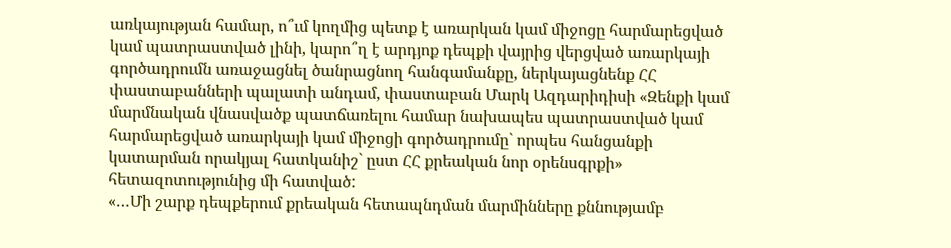առկայության համար, ո՞ւմ կողմից պետք է առարկան կամ միջոցը հարմարեցված կամ պատրաստված լինի, կարո՞ղ է արդյոք դեպքի վայրից վերցված առարկայի գործադրումն առաջացնել ծանրացնող հանգամանքը, ներկայացնենք ՀՀ փաստաբանների պալատի անդամ, փաստաբան Մարկ Ազդարիդիսի «Զենքի կամ մարմնական վնասվածք պատճառելու համար նախապես պատրաստված կամ հարմարեցված առարկայի կամ միջոցի գործադրումը` որպես հանցանքի կատարման որակյալ հատկանիշ` ըստ ՀՀ քրեական նոր օրենսգրքի» հետազոտությունից մի հատված:
«…Մի շարք դեպքերում քրեական հետապնդման մարմինները քննությամբ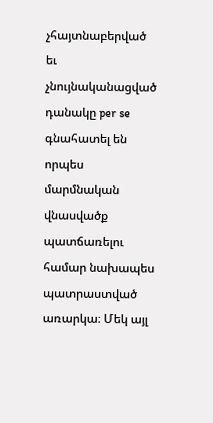չհայտնաբերված եւ չնույնականացված դանակը per se գնահատել են որպես մարմնական վնասվածք պատճառելու համար նախապես պատրաստված առարկա։ Մեկ այլ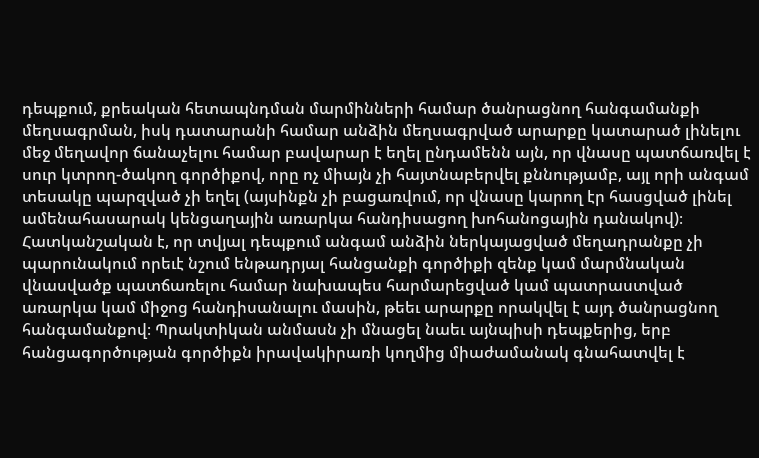դեպքում, քրեական հետապնդման մարմինների համար ծանրացնող հանգամանքի մեղսագրման, իսկ դատարանի համար անձին մեղսագրված արարքը կատարած լինելու մեջ մեղավոր ճանաչելու համար բավարար է եղել ընդամենն այն, որ վնասը պատճառվել է սուր կտրող-ծակող գործիքով, որը ոչ միայն չի հայտնաբերվել քննությամբ, այլ որի անգամ տեսակը պարզված չի եղել (այսինքն չի բացառվում, որ վնասը կարող էր հասցված լինել ամենահասարակ կենցաղային առարկա հանդիսացող խոհանոցային դանակով)։ Հատկանշական է, որ տվյալ դեպքում անգամ անձին ներկայացված մեղադրանքը չի պարունակում որեւէ նշում ենթադրյալ հանցանքի գործիքի զենք կամ մարմնական վնասվածք պատճառելու համար նախապես հարմարեցված կամ պատրաստված առարկա կամ միջոց հանդիսանալու մասին, թեեւ արարքը որակվել է այդ ծանրացնող հանգամանքով։ Պրակտիկան անմասն չի մնացել նաեւ այնպիսի դեպքերից, երբ հանցագործության գործիքն իրավակիրառի կողմից միաժամանակ գնահատվել է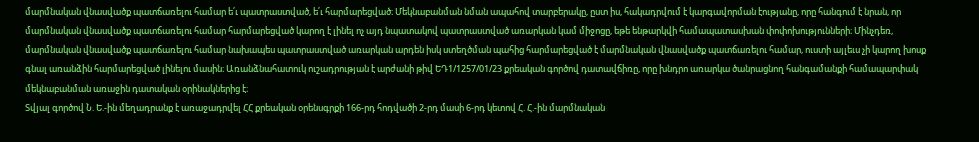մարմնական վնասվածք պատճառելու համար ե՛ւ պատրաստված, ե՛ւ հարմարեցված։ Մեկնաբանման նման ապահով տարբերակը, ըստ իս, հակադրվում է կարգավորման էությանը, որը հանգում է նրան, որ մարմնական վնասվածք պատճառելու համար հարմարեցված կարող է լինել ոչ այդ նպատակով պատրաստված առարկան կամ միջոցը, եթե ենթարկվի համապատասխան փոփոխությունների։ Մինչդեռ, մարմնական վնասվածք պատճառելու համար նախապես պատրաստված առարկան արդեն իսկ ստեղծման պահից հարմարեցված է մարմնական վնասվածք պատճառելու համար, ուստի այլեւս չի կարող խոսք գնալ առանձին հարմարեցված լինելու մասին։ Առանձնահատուկ ուշադրության է արժանի թիվ ԵԴ1/1257/01/23 քրեական գործով դատավճիռը, որը խնդրո առարկա ծանրացնող հանգամանքի համապարփակ մեկնաբանման առաջին դատական օրինակներից է։
Տվյալ գործով Ն. Ե.-ին մեղադրանք է առաջադրվել ՀՀ քրեական օրենսգրքի 166-րդ հոդվածի 2-րդ մասի 6-րդ կետով Հ. Հ.-ին մարմնական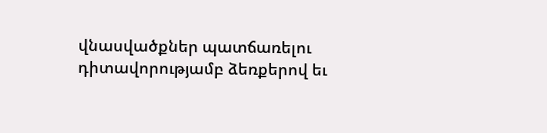վնասվածքներ պատճառելու դիտավորությամբ ձեռքերով եւ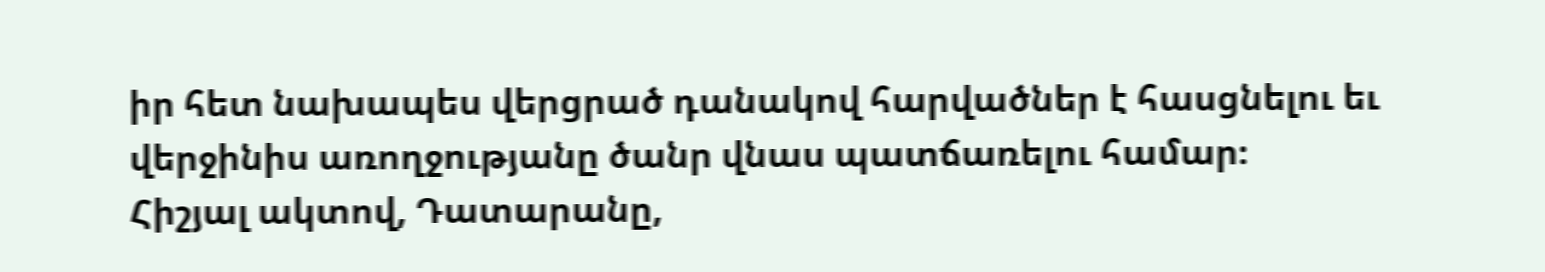իր հետ նախապես վերցրած դանակով հարվածներ է հասցնելու եւ վերջինիս առողջությանը ծանր վնաս պատճառելու համար։
Հիշյալ ակտով, Դատարանը,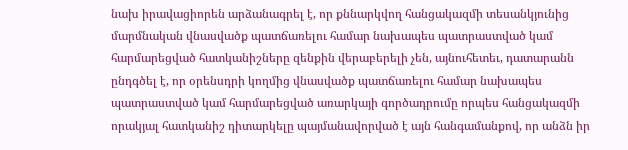նախ իրավացիորեն արձանագրել է, որ քննարկվող հանցակազմի տեսանկյունից մարմնական վնասվածք պատճառելու համար նախապես պատրաստված կամ հարմարեցված հատկանիշները զենքին վերաբերելի չեն, այնուհետեւ, դատարանն ընդգծել է, որ օրենսդրի կողմից վնասվածք պատճառելու համար նախապես պատրաստված կամ հարմարեցված առարկայի գործադրումը որպես հանցակազմի որակյալ հատկանիշ դիտարկելը պայմանավորված է այն հանգամանքով, որ անձն իր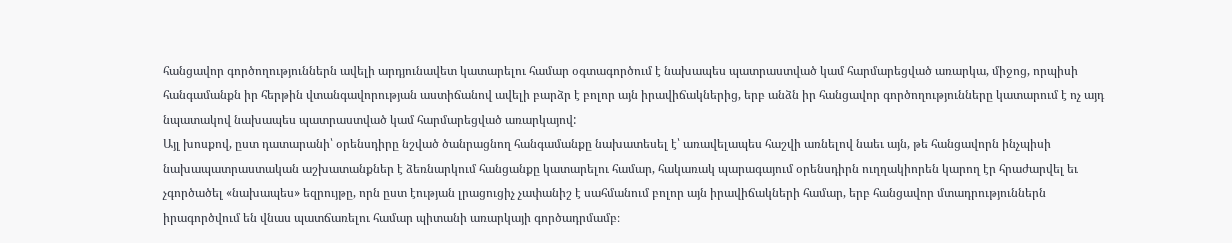հանցավոր գործողություններն ավելի արդյունավետ կատարելու համար օգտագործում է նախապես պատրաստված կամ հարմարեցված առարկա, միջոց, որպիսի հանգամանքն իր հերթին վտանգավորության աստիճանով ավելի բարձր է բոլոր այն իրավիճակներից, երբ անձն իր հանցավոր գործողությունները կատարում է ոչ այդ նպատակով նախապես պատրաստված կամ հարմարեցված առարկայով:
Այլ խոսքով, ըստ դատարանի՝ օրենսդիրը նշված ծանրացնող հանգամանքը նախատեսել է՝ առավելապես հաշվի առնելով նաեւ այն, թե հանցավորն ինչպիսի նախապատրաստական աշխատանքներ է ձեռնարկում հանցանքը կատարելու համար, հակառակ պարագայում օրենսդիրն ուղղակիորեն կարող էր հրաժարվել եւ չգործածել «նախապես» եզրույթը, որն ըստ էության լրացուցիչ չափանիշ է սահմանում բոլոր այն իրավիճակների համար, երբ հանցավոր մտադրություններն իրագործվում են վնաս պատճառելու համար պիտանի առարկայի գործադրմամբ։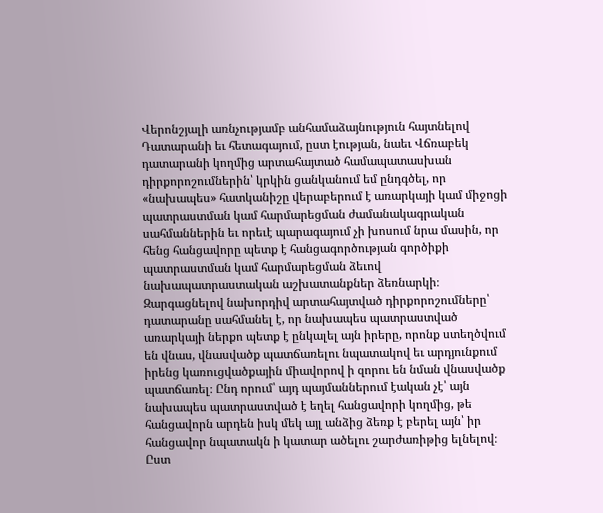Վերոնշյալի առնչությամբ անհամաձայնություն հայտնելով Դատարանի եւ հետագայում, ըստ էության, նաեւ Վճռաբեկ դատարանի կողմից արտահայտած համապատասխան դիրքորոշումներին՝ կրկին ցանկանում եմ ընդգծել, որ «նախապես» հատկանիշը վերաբերում է առարկայի կամ միջոցի պատրաստման կամ հարմարեցման ժամանակագրական սահմաններին եւ որեւէ պարագայում չի խոսում նրա մասին, որ հենց հանցավորը պետք է հանցագործության գործիքի պատրաստման կամ հարմարեցման ձեւով նախապատրաստական աշխատանքներ ձեռնարկի։
Զարգացնելով նախորդիվ արտահայտված դիրքորոշումները՝ դատարանը սահմանել է, որ նախապես պատրաստված առարկայի ներքո պետք է ընկալել այն իրերը, որոնք ստեղծվում են վնաս, վնասվածք պատճառելու նպատակով եւ արդյունքում իրենց կառուցվածքային միավորով ի զորու են նման վնասվածք պատճառել։ Ընդ որում՝ այդ պայմաններում էական չէ՝ այն նախապես պատրաստված է եղել հանցավորի կողմից, թե հանցավորն արդեն իսկ մեկ այլ անձից ձեռք է բերել այն՝ իր հանցավոր նպատակն ի կատար ածելու շարժառիթից ելնելով։ Ըստ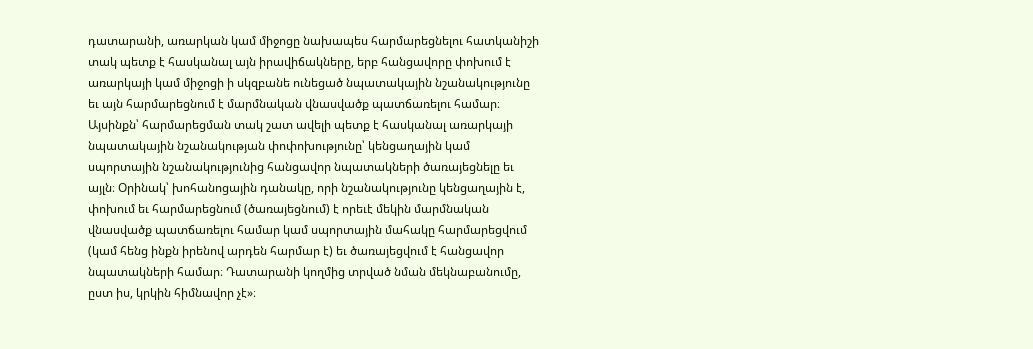դատարանի, առարկան կամ միջոցը նախապես հարմարեցնելու հատկանիշի տակ պետք է հասկանալ այն իրավիճակները, երբ հանցավորը փոխում է առարկայի կամ միջոցի ի սկզբանե ունեցած նպատակային նշանակությունը եւ այն հարմարեցնում է մարմնական վնասվածք պատճառելու համար։
Այսինքն՝ հարմարեցման տակ շատ ավելի պետք է հասկանալ առարկայի նպատակային նշանակության փոփոխությունը՝ կենցաղային կամ սպորտային նշանակությունից հանցավոր նպատակների ծառայեցնելը եւ այլն։ Օրինակ՝ խոհանոցային դանակը, որի նշանակությունը կենցաղային է, փոխում եւ հարմարեցնում (ծառայեցնում) է որեւէ մեկին մարմնական վնասվածք պատճառելու համար կամ սպորտային մահակը հարմարեցվում (կամ հենց ինքն իրենով արդեն հարմար է) եւ ծառայեցվում է հանցավոր նպատակների համար։ Դատարանի կողմից տրված նման մեկնաբանումը, ըստ իս, կրկին հիմնավոր չէ»։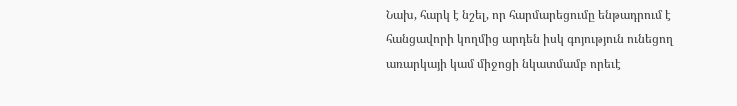Նախ, հարկ է նշել, որ հարմարեցումը ենթադրում է հանցավորի կողմից արդեն իսկ գոյություն ունեցող առարկայի կամ միջոցի նկատմամբ որեւէ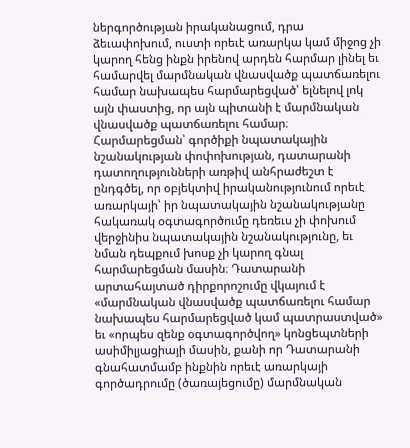ներգործության իրականացում, դրա ձեւափոխում, ուստի որեւէ առարկա կամ միջոց չի կարող հենց ինքն իրենով արդեն հարմար լինել եւ համարվել մարմնական վնասվածք պատճառելու համար նախապես հարմարեցված՝ ելնելով լոկ այն փաստից, որ այն պիտանի է մարմնական վնասվածք պատճառելու համար։
Հարմարեցման՝ գործիքի նպատակային նշանակության փոփոխության, դատարանի դատողությունների առթիվ անհրաժեշտ է ընդգծել, որ օբյեկտիվ իրականությունում որեւէ առարկայի՝ իր նպատակային նշանակությանը հակառակ օգտագործումը դեռեւս չի փոխում վերջինիս նպատակային նշանակությունը, եւ նման դեպքում խոսք չի կարող գնալ հարմարեցման մասին։ Դատարանի արտահայտած դիրքորոշումը վկայում է «մարմնական վնասվածք պատճառելու համար նախապես հարմարեցված կամ պատրաստված» եւ «որպես զենք օգտագործվող» կոնցեպտների ասիմիլյացիայի մասին, քանի որ Դատարանի գնահատմամբ ինքնին որեւէ առարկայի գործադրումը (ծառայեցումը) մարմնական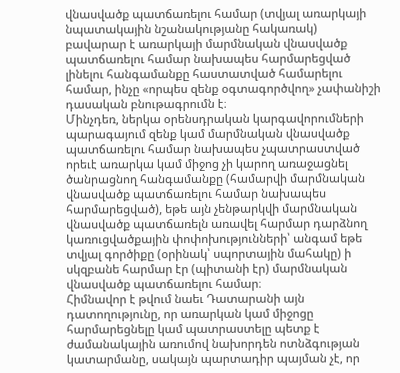վնասվածք պատճառելու համար (տվյալ առարկայի նպատակային նշանակությանը հակառակ) բավարար է առարկայի մարմնական վնասվածք պատճառելու համար նախապես հարմարեցված լինելու հանգամանքը հաստատված համարելու համար, ինչը «որպես զենք օգտագործվող» չափանիշի դասական բնութագրումն է։
Մինչդեռ, ներկա օրենսդրական կարգավորումների պարագայում զենք կամ մարմնական վնասվածք պատճառելու համար նախապես չպատրաստված որեւէ առարկա կամ միջոց չի կարող առաջացնել ծանրացնող հանգամանքը (համարվի մարմնական վնասվածք պատճառելու համար նախապես հարմարեցված), եթե այն չենթարկվի մարմնական վնասվածք պատճառելն առավել հարմար դարձնող կառուցվածքային փոփոխությունների՝ անգամ եթե տվյալ գործիքը (օրինակ՝ սպորտային մահակը) ի սկզբանե հարմար էր (պիտանի էր) մարմնական վնասվածք պատճառելու համար։
Հիմնավոր է թվում նաեւ Դատարանի այն դատողությունը, որ առարկան կամ միջոցը հարմարեցնելը կամ պատրաստելը պետք է ժամանակային առումով նախորդեն ոտնձգության կատարմանը, սակայն պարտադիր պայման չէ, որ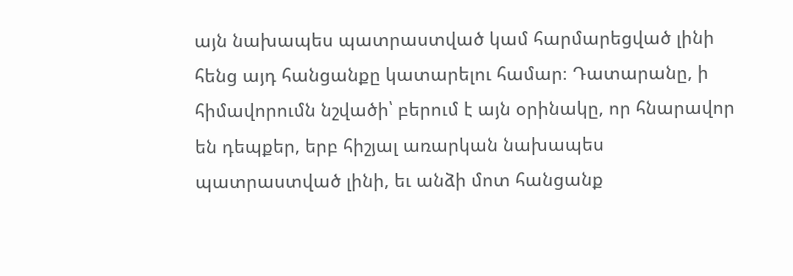այն նախապես պատրաստված կամ հարմարեցված լինի հենց այդ հանցանքը կատարելու համար։ Դատարանը, ի հիմավորումն նշվածի՝ բերում է այն օրինակը, որ հնարավոր են դեպքեր, երբ հիշյալ առարկան նախապես պատրաստված լինի, եւ անձի մոտ հանցանք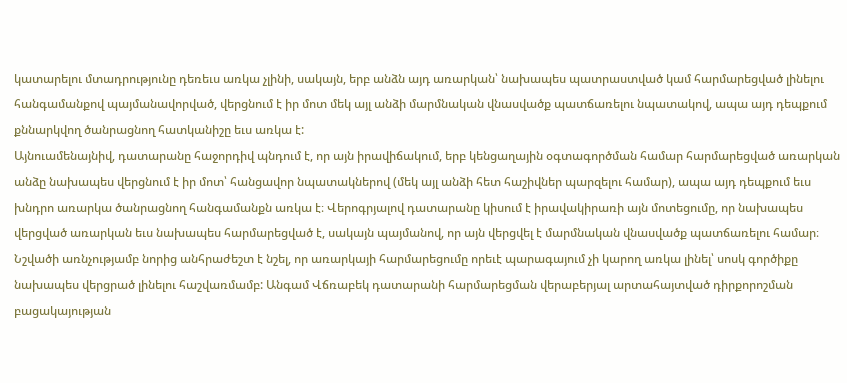կատարելու մտադրությունը դեռեւս առկա չլինի, սակայն, երբ անձն այդ առարկան՝ նախապես պատրաստված կամ հարմարեցված լինելու հանգամանքով պայմանավորված, վերցնում է իր մոտ մեկ այլ անձի մարմնական վնասվածք պատճառելու նպատակով, ապա այդ դեպքում քննարկվող ծանրացնող հատկանիշը եւս առկա է:
Այնուամենայնիվ, դատարանը հաջորդիվ պնդում է, որ այն իրավիճակում, երբ կենցաղային օգտագործման համար հարմարեցված առարկան անձը նախապես վերցնում է իր մոտ՝ հանցավոր նպատակներով (մեկ այլ անձի հետ հաշիվներ պարզելու համար), ապա այդ դեպքում եւս խնդրո առարկա ծանրացնող հանգամանքն առկա է։ Վերոգրյալով դատարանը կիսում է իրավակիրառի այն մոտեցումը, որ նախապես վերցված առարկան եւս նախապես հարմարեցված է, սակայն պայմանով, որ այն վերցվել է մարմնական վնասվածք պատճառելու համար։
Նշվածի առնչությամբ նորից անհրաժեշտ է նշել, որ առարկայի հարմարեցումը որեւէ պարագայում չի կարող առկա լինել՝ սոսկ գործիքը նախապես վերցրած լինելու հաշվառմամբ: Անգամ Վճռաբեկ դատարանի հարմարեցման վերաբերյալ արտահայտված դիրքորոշման բացակայության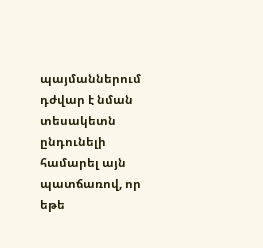պայմաններում դժվար է նման տեսակետն ընդունելի համարել այն պատճառով, որ եթե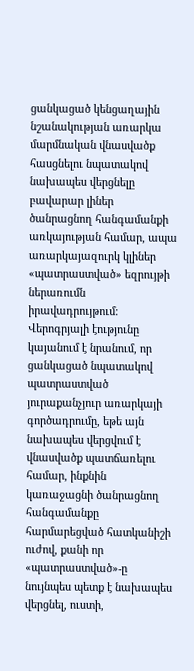ցանկացած կենցաղային նշանակության առարկա մարմնական վնասվածք հասցնելու նպատակով նախապես վերցնելը բավարար լիներ ծանրացնող հանգամանքի առկայության համար, ապա առարկայազուրկ կլիներ «պատրաստված» եզրույթի ներառումն իրավադրույթում։
Վերոգրյալի էությունը կայանում է նրանում, որ ցանկացած նպատակով պատրաստված յուրաքանչյուր առարկայի գործադրումը, եթե այն նախապես վերցվում է վնասվածք պատճառելու համար, ինքնին կառաջացնի ծանրացնող հանգամանքը հարմարեցված հատկանիշի ուժով, քանի որ «պատրաստված»-ը նույնպես պետք է նախապես վերցնել, ուստի,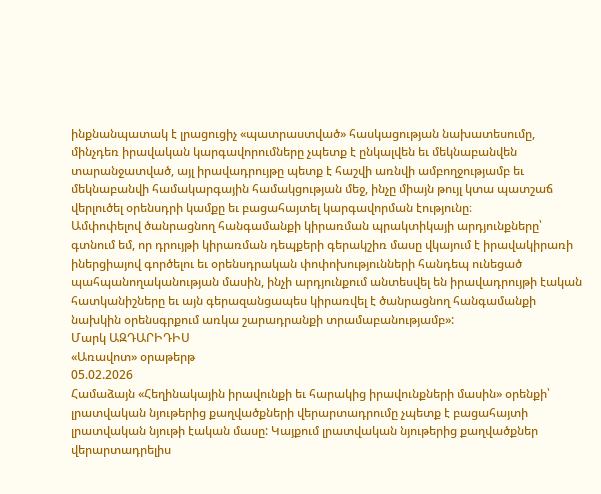ինքնանպատակ է լրացուցիչ «պատրաստված» հասկացության նախատեսումը, մինչդեռ իրավական կարգավորումները չպետք է ընկալվեն եւ մեկնաբանվեն տարանջատված, այլ իրավադրույթը պետք է հաշվի առնվի ամբողջությամբ եւ մեկնաբանվի համակարգային համակցության մեջ, ինչը միայն թույլ կտա պատշաճ վերլուծել օրենսդրի կամքը եւ բացահայտել կարգավորման էությունը։
Ամփոփելով ծանրացնող հանգամանքի կիրառման պրակտիկայի արդյունքները՝ գտնում եմ, որ դրույթի կիրառման դեպքերի գերակշիռ մասը վկայում է իրավակիրառի իներցիայով գործելու եւ օրենսդրական փոփոխությունների հանդեպ ունեցած պահպանողականության մասին, ինչի արդյունքում անտեսվել են իրավադրույթի էական հատկանիշները եւ այն գերազանցապես կիրառվել է ծանրացնող հանգամանքի նախկին օրենսգրքում առկա շարադրանքի տրամաբանությամբ»:
Մարկ ԱԶԴԱՐԻԴԻՍ
«Առավոտ» օրաթերթ
05.02.2026
Համաձայն «Հեղինակային իրավունքի եւ հարակից իրավունքների մասին» օրենքի՝ լրատվական նյութերից քաղվածքների վերարտադրումը չպետք է բացահայտի լրատվական նյութի էական մասը: Կայքում լրատվական նյութերից քաղվածքներ վերարտադրելիս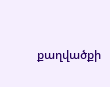քաղվածքի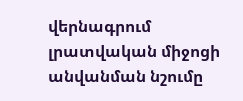վերնագրում լրատվական միջոցի անվանման նշումը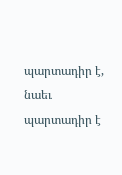պարտադիր է, նաեւ պարտադիր է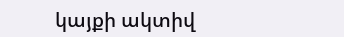կայքի ակտիվ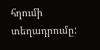հղումի տեղադրումը: